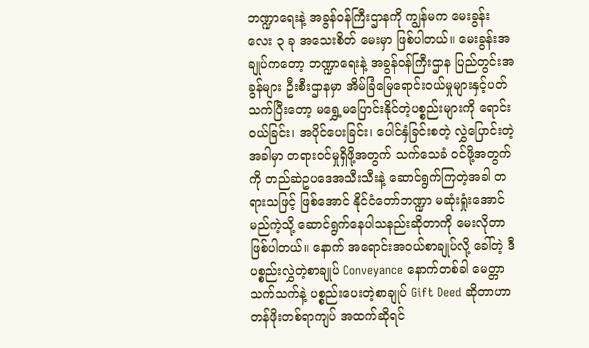ဘဏ္ဍာရေးနဲ့ အခွန်ဝန်ကြီးဌာနကို ကျွန်မက မေးခွန်းလေး ၃ ခု အသေးစိတ် မေးမှာ ဖြစ်ပါတယ်။ မေးခွန်းအချုပ်ကတော့ ဘဏ္ဍာရေးနဲ့ အခွန်ဝန်ကြီးဌာန ပြည်တွင်းအခွန်များ ဦးစီးဌာနမှာ အိမ်ခြံမြေရောင်းဝယ်မှုများနှင့်ပတ်သက်ပြီးတော့ မရွှေ့မပြောင်းနိုင်တဲ့ပစ္စည်းများကို ရောင်းဝယ်ခြင်း၊ အပိုင်ပေးခြင်း၊ ပေါင်နှံခြင်းစတဲ့ လွှဲပြောင်းတဲ့အခါမှာ တရားဝင်မှုရှိဖို့အတွက် သက်သေခံ ဝင်ဖို့အတွက်ကို တည်ဆဲဥပဒေအသီးသီးနဲ့ ဆောင်ရွက်ကြတဲ့အခါ တရားသဖြင့် ဖြစ်အောင် နိုင်ငံတော်ဘဏ္ဍာ မဆုံးရှုံးအောင် မည်ကဲ့သို့ ဆောင်ရွက်နေပါသနည်းဆိုတာကို မေးလိုတာ ဖြစ်ပါတယ်။ နောက် အရောင်းအဝယ်စာချုပ်လို့ ခေါ်တဲ့ ဒီပစ္စည်းလွှဲတဲ့စာချုပ် Conveyance နောက်တစ်ခါ မေတ္တာသက်သက်နဲ့ ပစ္စည်းပေးတဲ့စာချုပ် Gift Deed ဆိုတာဟာတန်ဖိုးတစ်ရာကျပ် အထက်ဆိုရင်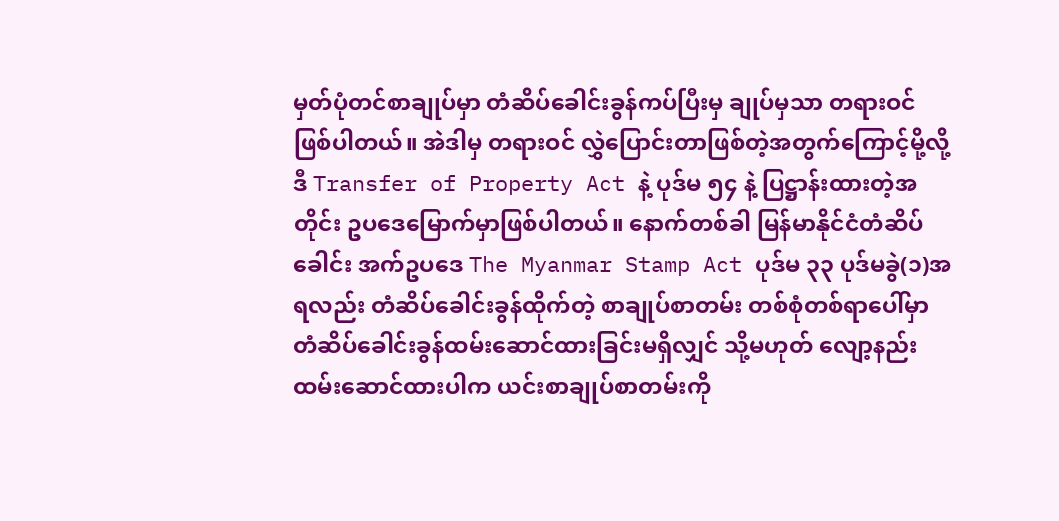မှတ်ပုံတင်စာချုပ်မှာ တံဆိပ်ခေါင်းခွန်ကပ်ပြီးမှ ချုပ်မှသာ တရားဝင်ဖြစ်ပါတယ်။ အဲဒါမှ တရားဝင် လွှဲပြောင်းတာဖြစ်တဲ့အတွက်ကြောင့်မို့လို့ ဒီ Transfer of Property Act နဲ့ ပုဒ်မ ၅၄ နဲ့ ပြဋ္ဌာန်းထားတဲ့အတိုင်း ဥပဒေမြောက်မှာဖြစ်ပါတယ်။ နောက်တစ်ခါ မြန်မာနိုင်ငံတံဆိပ်ခေါင်း အက်ဥပဒေ The Myanmar Stamp Act ပုဒ်မ ၃၃ ပုဒ်မခွဲ(၁)အရလည်း တံဆိပ်ခေါင်းခွန်ထိုက်တဲ့ စာချုပ်စာတမ်း တစ်စုံတစ်ရာပေါ်မှာ တံဆိပ်ခေါင်းခွန်ထမ်းဆောင်ထားခြင်းမရှိလျှင် သို့မဟုတ် လျော့နည်းထမ်းဆောင်ထားပါက ယင်းစာချုပ်စာတမ်းကို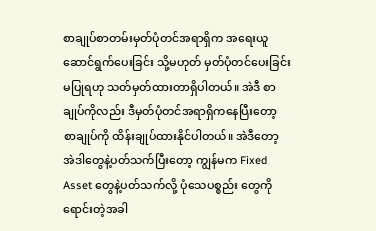စာချုပ်စာတမ်းမှတ်ပုံတင်အရာရှိက အရေးယူ ဆောင်ရွက်ပေးခြင်း သို့မဟုတ် မှတ်ပုံတင်ပေးခြင်း မပြုရဟု သတ်မှတ်ထားတာရှိပါတယ်။ အဲဒီ စာချုပ်ကိုလည်း ဒီမှတ်ပုံတင်အရာရှိကနေပြီးတော့ စာချုပ်ကို ထိန်းချုပ်ထားနိုင်ပါတယ်။ အဲဒီတော့ အဲဒါတွေနဲ့ပတ်သက်ပြီးတော့ ကျွန်မက Fixed Asset တွေနဲ့ပတ်သက်လို့ ပုံသေပစ္စည်း တွေကို ရောင်းတဲ့အခါ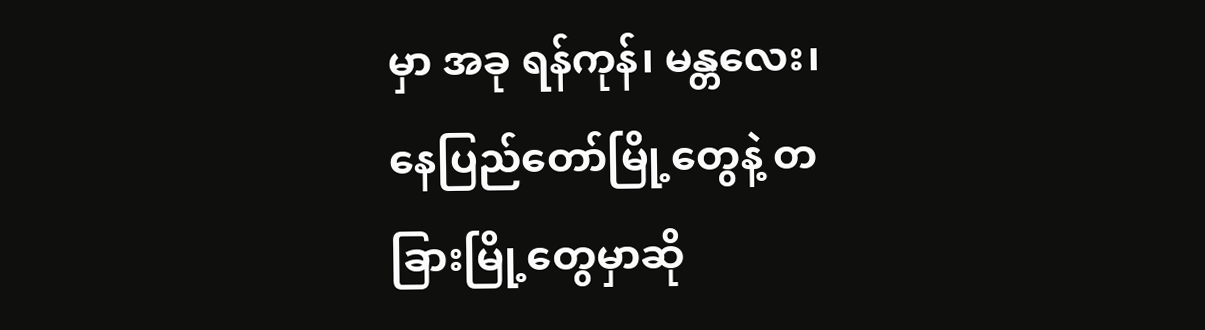မှာ အခု ရန်ကုန်၊ မန္တလေး၊ နေပြည်တော်မြို့တွေနဲ့ တခြားမြို့တွေမှာဆို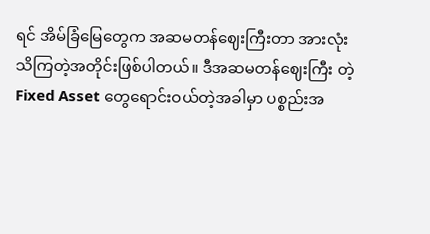ရင် အိမ်ခြံမြေတွေက အဆမတန်ဈေးကြီးတာ အားလုံးသိကြတဲ့အတိုင်းဖြစ်ပါတယ်။ ဒီအဆမတန်ဈေးကြီး တဲ့ Fixed Asset တွေရောင်းဝယ်တဲ့အခါမှာ ပစ္စည်းအ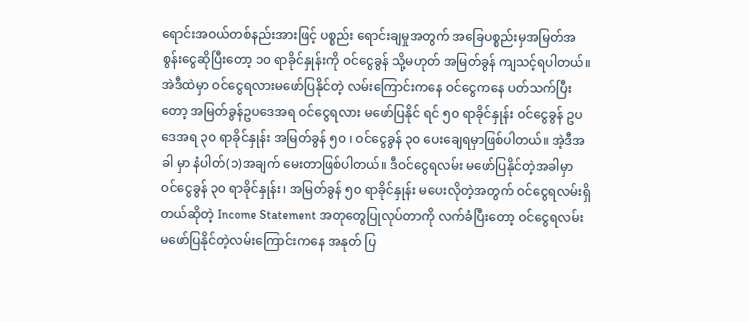ရောင်းအဝယ်တစ်နည်းအားဖြင့် ပစ္စည်း ရောင်းချမှုအတွက် အခြေပစ္စည်းမှအမြတ်အစွန်းငွေဆိုပြီးတော့ ၁၀ ရာခိုင်နှုန်းကို ဝင်ငွေခွန် သို့မဟုတ် အမြတ်ခွန် ကျသင့်ရပါတယ်။ အဲဒီထဲမှာ ဝင်ငွေရလားမဖော်ပြနိုင်တဲ့ လမ်းကြောင်းကနေ ဝင်ငွေကနေ ပတ်သက်ပြီးတော့ အမြတ်ခွန်ဥပဒေအရ ဝင်ငွေရလား မဖော်ပြနိုင် ရင် ၅၀ ရာခိုင်နှုန်း ဝင်ငွေခွန် ဥပဒေအရ ၃၀ ရာခိုင်နှုန်း အမြတ်ခွန် ၅၀ ၊ ဝင်ငွေခွန် ၃၀ ပေးချေရမှာဖြစ်ပါတယ်။ အဲ့ဒီအခါ မှာ နံပါတ်(၁)အချက် မေးတာဖြစ်ပါတယ်။ ဒီဝင်ငွေရလမ်း မဖော်ပြနိုင်တဲ့အခါမှာ ဝင်ငွေခွန် ၃၀ ရာခိုင်နှုန်း၊ အမြတ်ခွန် ၅၀ ရာခိုင်နှုန်း မပေးလိုတဲ့အတွက် ဝင်ငွေရလမ်းရှိတယ်ဆိုတဲ့ Income Statement အတုတွေပြုလုပ်တာကို လက်ခံပြီးတော့ ဝင်ငွေရလမ်းမဖော်ပြနိုင်တဲ့လမ်းကြောင်းကနေ အနုတ် ပြ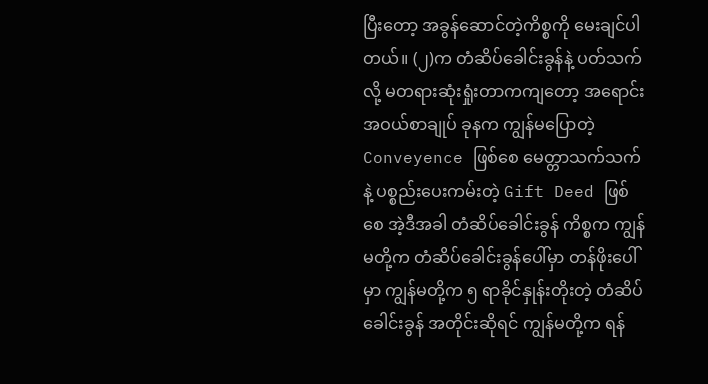ပြီးတော့ အခွန်ဆောင်တဲ့ကိစ္စကို မေးချင်ပါတယ်။ (၂)က တံဆိပ်ခေါင်းခွန်နဲ့ ပတ်သက်လို့ မတရားဆုံးရှုံးတာကကျတော့ အရောင်းအဝယ်စာချုပ် ခုနက ကျွန်မပြောတဲ့ Conveyence ဖြစ်စေ မေတ္တာသက်သက်နဲ့ ပစ္စည်းပေးကမ်းတဲ့ Gift Deed ဖြစ်စေ အဲ့ဒီအခါ တံဆိပ်ခေါင်းခွန် ကိစ္စက ကျွန်မတို့က တံဆိပ်ခေါင်းခွန်ပေါ်မှာ တန်ဖိုးပေါ်မှာ ကျွန်မတို့က ၅ ရာခိုင်နှုန်းတိုးတဲ့ တံဆိပ်ခေါင်းခွန် အတိုင်းဆိုရင် ကျွန်မတို့က ရန်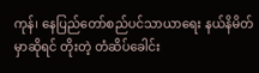ကုန်၊ နေပြည်တော်စည်ပင်သာယာရေး နယ်နိမိတ်မှာဆိုရင် တိုးတဲ့ တံဆိပ်ခေါင်း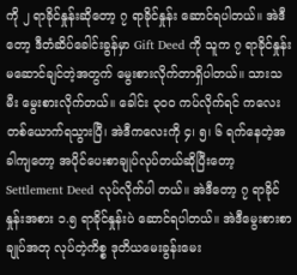ကို ၂ ရာခိုင်နှုန်းဆိုတော့ ၇ ရာခိုင်နှုန်း ဆောင်ရပါတယ်။ အဲဒီတော့ ဒီတံဆိပ်ခေါင်းခွန်မှာ Gift Deed ကို သူက ၇ ရာခိုင်နှုန်းမဆောင်ချင်တဲ့အတွက် မွေးစားလိုက်တာရှိပါတယ်။ သားသမီး မွေးစားလိုက်တယ်။ ခေါင်း ၃၀၀ ကပ်လိုက်ရင် ကလေးတစ်ယောက်ရသွားပြီ၊ အဲဒီကလေးကို ၄၊ ၅၊ ၆ ရက်နေတဲ့အခါကျတော့ အပိုင်ပေးစာချုပ်လုပ်တယ်ဆိုပြီးတော့ Settlement Deed လုပ်လိုက်ပါ တယ်။ အဲဒီတော့ ၇ ရာခိုင်နှုန်းအစား ၁.၅ ရာခိုင်နှုန်းပဲ ဆောင်ရပါတယ်။ အဲဒီမွေးစားစာချုပ်အတု လုပ်တဲ့ကိစ္စ ဒုတိယမေးခွန်းမေး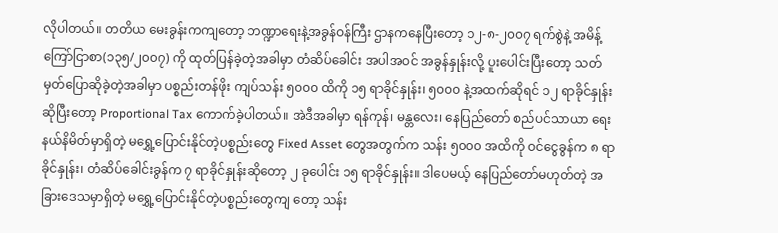လိုပါတယ်။ တတိယ မေးခွန်းကကျတော့ ဘဏ္ဍာရေးနဲ့အခွန်ဝန်ကြီး ဌာနကနေပြီးတော့ ၁၂-၈-၂၀၀၇ ရက်စွဲနဲ့ အမိန့်ကြော်ငြာစာ(၁၃၅/၂၀၀၇) ကို ထုတ်ပြန်ခဲ့တဲ့အခါမှာ တံဆိပ်ခေါင်း အပါအဝင် အခွန်နှုန်းလို့ ပူးပေါင်းပြီးတော့ သတ်မှတ်ပြောဆိုခဲ့တဲ့အခါမှာ ပစ္စည်းတန်ဖိုး ကျပ်သန်း ၅၀၀၀ ထိကို ၁၅ ရာခိုင်နှုန်း၊ ၅၀၀၀ နဲ့အထက်ဆိုရင် ၁၂ ရာခိုင်နှုန်းဆိုပြီးတော့ Proportional Tax ကောက်ခဲ့ပါတယ်။ အဲဒီအခါမှာ ရန်ကုန်၊ မန္တလေး၊ နေပြည်တော် စည်ပင်သာယာ ရေးနယ်နိမိတ်မှာရှိတဲ့ မရွှေ့ပြောင်းနိုင်တဲ့ပစ္စည်းတွေ Fixed Asset တွေအတွက်က သန်း ၅၀၀၀ အထိကို ဝင်ငွေခွန်က ၈ ရာခိုင်နှုန်း၊ တံဆိပ်ခေါင်းခွန်က ၇ ရာခိုင်နှုန်းဆိုတော့ ၂ ခုပေါင်း ၁၅ ရာခိုင်နှုန်း။ ဒါပေမယ့် နေပြည်တော်မဟုတ်တဲ့ အခြားဒေသမှာရှိတဲ့ မရွှေ့ပြောင်းနိုင်တဲ့ပစ္စည်းတွေကျ တော့ သန်း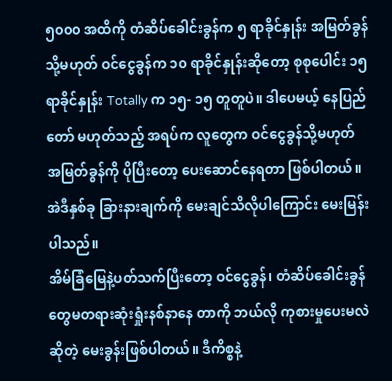၅၀၀၀ အထိကို တံဆိပ်ခေါင်းခွန်က ၅ ရာခိုင်နှုန်း အမြတ်ခွန် သို့မဟုတ် ဝင်ငွေခွန်က ၁၀ ရာခိုင်နှုန်းဆိုတော့ စုစုပေါင်း ၁၅ ရာခိုင်နှုန်း Totally က ၁၅- ၁၅ တူတူပဲ။ ဒါပေမယ့် နေပြည်တော် မဟုတ်သည့် အရပ်က လူတွေက ဝင်ငွေခွန်သို့မဟုတ် အမြတ်ခွန်ကို ပိုပြီးတော့ ပေးဆောင်နေရတာ ဖြစ်ပါတယ်။ အဲဒီနှစ်ခု ခြားနားချက်ကို မေးချင်သိလိုပါကြောင်း မေးမြန်းပါသည်။
အိမ်ခြံမြေနဲ့ပတ်သက်ပြီးတော့ ဝင်ငွေခွန်၊ တံဆိပ်ခေါင်းခွန်တွေမတရားဆုံးရှုံးနစ်နာနေ တာကို ဘယ်လို ကုစားမှုပေးမလဲဆိုတဲ့ မေးခွန်းဖြစ်ပါတယ်။ ဒီကိစ္စနဲ့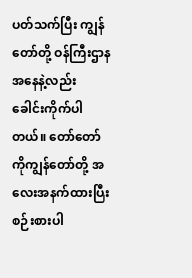ပတ်သက်ပြီး ကျွန်တော်တို့ ဝန်ကြီးဌာနအနေနဲ့လည်း ခေါင်းကိုက်ပါတယ်။ တော်တော်ကိုကျွန်တော်တို့ အလေးအနက်ထားပြီး စဉ်းစားပါ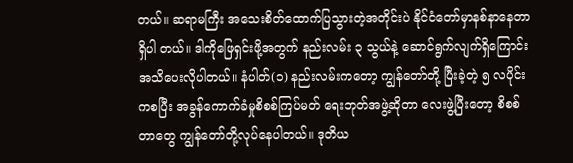တယ်။ ဆရာမကြီး အသေးစိတ်ထောက်ပြသွားတဲ့အတိုင်းပဲ နိုင်ငံတော်မှာနစ်နာနေတာရှိပါ တယ်။ ဒါကိုဖြေရှင်းဖို့အတွက် နည်းလမ်း ၃ သွယ်နဲ့ ဆောင်ရွက်လျက်ရှိကြောင်း အသိပေးလိုပါတယ်။ နံပါတ်(၁) နည်းလမ်းကတော့ ကျွန်တော်တို့ ပြီးခဲ့တဲ့ ၅ လပိုင်းကစပြီး အခွန်ကောက်ခံမှုစိစစ်ကြပ်မတ် ရေးဘုတ်အဖွဲ့ဆိုတာ လေးဖွဲ့ပြီးတော့ စိစစ်တာတွေ ကျွန်တော်တို့လုပ်နေပါတယ်။ ဒုတိယ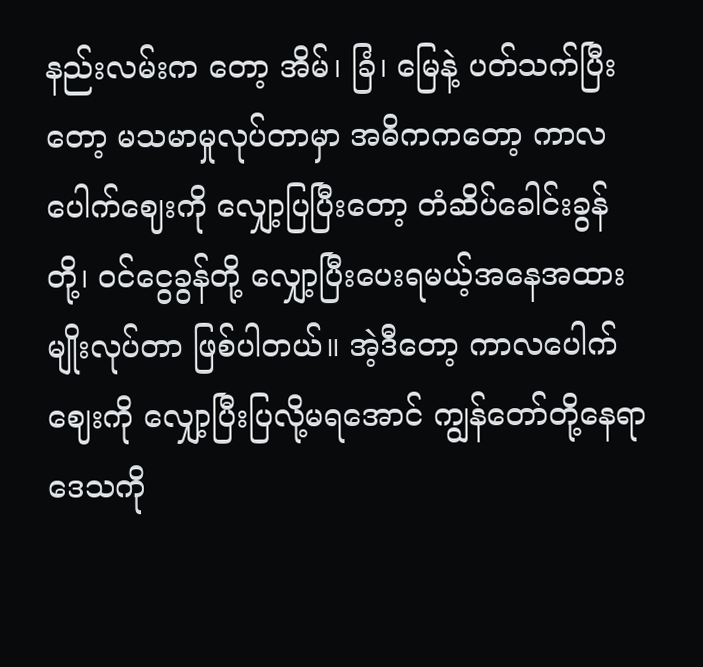နည်းလမ်းက တော့ အိမ်၊ ခြံ၊ မြေနဲ့ ပတ်သက်ပြီးတော့ မသမာမှုလုပ်တာမှာ အဓိကကတော့ ကာလပေါက်ဈေးကို လျှော့ပြပြီးတော့ တံဆိပ်ခေါင်းခွန်တို့၊ ဝင်ငွေခွန်တို့ လျှော့ပြီးပေးရမယ့်အနေအထားမျိုးလုပ်တာ ဖြစ်ပါတယ်။ အဲ့ဒီတော့ ကာလပေါက်ဈေးကို လျှော့ပြီးပြလို့မရအောင် ကျွန်တော်တို့နေရာဒေသကို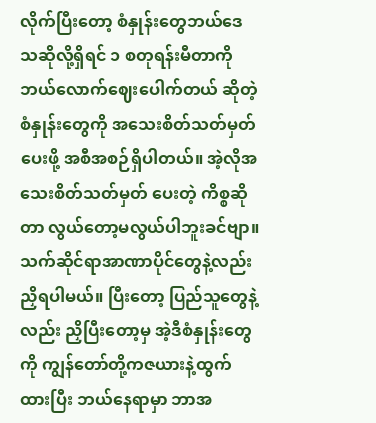လိုက်ပြီးတော့ စံနှုန်းတွေဘယ်ဒေသဆိုလို့ရှိရင် ၁ စတုရန်းမီတာကို ဘယ်လောက်ဈေးပေါက်တယ် ဆိုတဲ့ စံနှုန်းတွေကို အသေးစိတ်သတ်မှတ်ပေးဖို့ အစီအစဉ်ရှိပါတယ်။ အဲ့လိုအသေးစိတ်သတ်မှတ် ပေးတဲ့ ကိစ္စဆိုတာ လွယ်တော့မလွယ်ပါဘူးခင်ဗျာ။ သက်ဆိုင်ရာအာဏာပိုင်တွေနဲ့လည်း ညှိရပါမယ်။ ပြီးတော့ ပြည်သူတွေနဲ့ လည်း ညှိပြီးတော့မှ အဲ့ဒီစံနှုန်းတွေကို ကျွန်တော်တို့ကဇယားနဲ့ထွက်ထားပြီး ဘယ်နေရာမှာ ဘာအ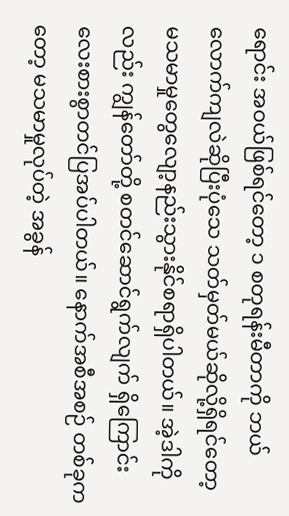ရောင်း အဝယ်ဖြစ်ရင်တော့ ၁ စတုရန်းမီတာကို ဘယ်လောက်ကျလဲဆိုပြီးပုံသေ သတ်မှတ်မယ်ဆိုလို့ရှိရင်တော့ မသမာမှုတွေလျော့နည်းသွားနိုင်စရာရှိပါတယ်။ အဲ့ဒါကိုလည်း ကျွန်တော်တို့ စတင်ဆောင်ရွက်လျက် ရှိကြောင်း လေးစားစွာတင်ပြအပ်ပါတယ်။ နောက်အစီအစဉ် တစ်ခုကတော့ မသမာမှုလုပ်တဲ့ အခွန်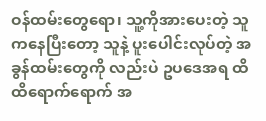ဝန်ထမ်းတွေရော၊ သူ့ကိုအားပေးတဲ့ သူကနေပြီးတော့ သူနဲ့ ပူးပေါင်းလုပ်တဲ့ အခွန်ထမ်းတွေကို လည်းပဲ ဥပဒေအရ ထိထိရောက်ရောက် အ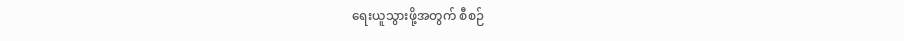ရေးယူသွားဖို့အတွက် စီစဉ်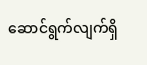ဆောင်ရွက်လျက်ရှိ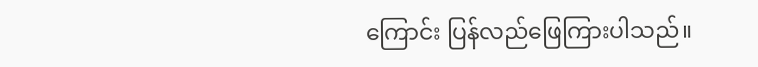ကြောင်း ပြန်လည်ဖြေကြားပါသည်။